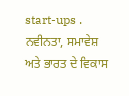start-ups .
ਨਵੀਨਤਾ, ਸਮਾਵੇਸ਼ ਅਤੇ ਭਾਰਤ ਦੇ ਵਿਕਾਸ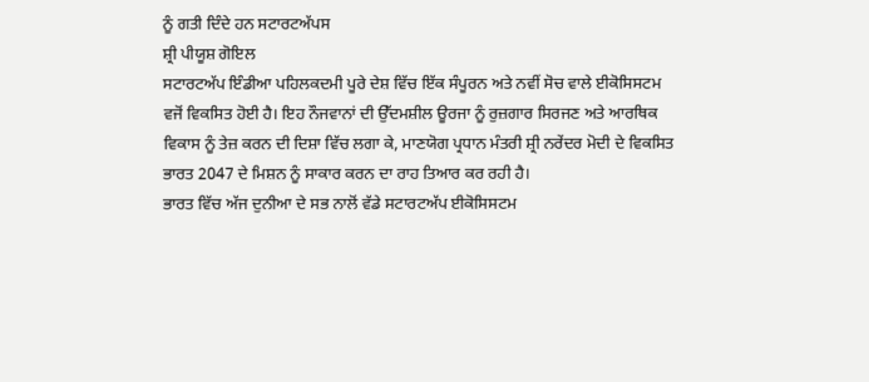ਨੂੰ ਗਤੀ ਦਿੰਦੇ ਹਨ ਸਟਾਰਟਅੱਪਸ
ਸ਼੍ਰੀ ਪੀਯੂਸ਼ ਗੋਇਲ
ਸਟਾਰਟਅੱਪ ਇੰਡੀਆ ਪਹਿਲਕਦਮੀ ਪੂਰੇ ਦੇਸ਼ ਵਿੱਚ ਇੱਕ ਸੰਪੂਰਨ ਅਤੇ ਨਵੀਂ ਸੋਚ ਵਾਲੇ ਈਕੋਸਿਸਟਮ ਵਜੋਂ ਵਿਕਸਿਤ ਹੋਈ ਹੈ। ਇਹ ਨੌਜਵਾਨਾਂ ਦੀ ਉੱਦਮਸ਼ੀਲ ਊਰਜਾ ਨੂੰ ਰੁਜ਼ਗਾਰ ਸਿਰਜਣ ਅਤੇ ਆਰਥਿਕ ਵਿਕਾਸ ਨੂੰ ਤੇਜ਼ ਕਰਨ ਦੀ ਦਿਸ਼ਾ ਵਿੱਚ ਲਗਾ ਕੇ, ਮਾਣਯੋਗ ਪ੍ਰਧਾਨ ਮੰਤਰੀ ਸ਼੍ਰੀ ਨਰੇਂਦਰ ਮੋਦੀ ਦੇ ਵਿਕਸਿਤ ਭਾਰਤ 2047 ਦੇ ਮਿਸ਼ਨ ਨੂੰ ਸਾਕਾਰ ਕਰਨ ਦਾ ਰਾਹ ਤਿਆਰ ਕਰ ਰਹੀ ਹੈ।
ਭਾਰਤ ਵਿੱਚ ਅੱਜ ਦੁਨੀਆ ਦੇ ਸਭ ਨਾਲੋਂ ਵੱਡੇ ਸਟਾਰਟਅੱਪ ਈਕੋਸਿਸਟਮ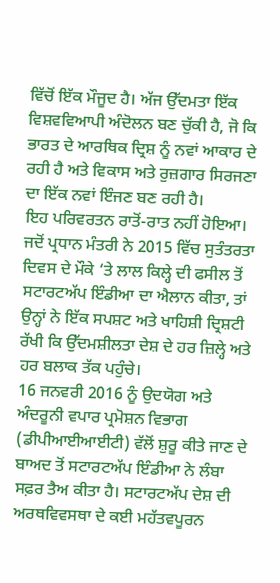ਵਿੱਚੋਂ ਇੱਕ ਮੌਜੂਦ ਹੈ। ਅੱਜ ਉੱਦਮਤਾ ਇੱਕ ਵਿਸ਼ਵਵਿਆਪੀ ਅੰਦੋਲਨ ਬਣ ਚੁੱਕੀ ਹੈ, ਜੋ ਕਿ ਭਾਰਤ ਦੇ ਆਰਥਿਕ ਦ੍ਰਿਸ਼ ਨੂੰ ਨਵਾਂ ਆਕਾਰ ਦੇ ਰਹੀ ਹੈ ਅਤੇ ਵਿਕਾਸ ਅਤੇ ਰੁਜ਼ਗਾਰ ਸਿਰਜਣਾ ਦਾ ਇੱਕ ਨਵਾਂ ਇੰਜਣ ਬਣ ਰਹੀ ਹੈ।
ਇਹ ਪਰਿਵਰਤਨ ਰਾਤੋਂ-ਰਾਤ ਨਹੀਂ ਹੋਇਆ। ਜਦੋਂ ਪ੍ਰਧਾਨ ਮੰਤਰੀ ਨੇ 2015 ਵਿੱਚ ਸੁਤੰਤਰਤਾ ਦਿਵਸ ਦੇ ਮੌਕੇ ‘ਤੇ ਲਾਲ ਕਿਲ੍ਹੇ ਦੀ ਫਸੀਲ ਤੋਂ ਸਟਾਰਟਅੱਪ ਇੰਡੀਆ ਦਾ ਐਲਾਨ ਕੀਤਾ, ਤਾਂ ਉਨ੍ਹਾਂ ਨੇ ਇੱਕ ਸਪਸ਼ਟ ਅਤੇ ਖਾਹਿਸ਼ੀ ਦ੍ਰਿਸ਼ਟੀ ਰੱਖੀ ਕਿ ਉੱਦਮਸ਼ੀਲਤਾ ਦੇਸ਼ ਦੇ ਹਰ ਜ਼ਿਲ੍ਹੇ ਅਤੇ ਹਰ ਬਲਾਕ ਤੱਕ ਪਹੁੰਚੇ।
16 ਜਨਵਰੀ 2016 ਨੂੰ ਉਦਯੋਗ ਅਤੇ ਅੰਦਰੂਨੀ ਵਪਾਰ ਪ੍ਰਮੋਸ਼ਨ ਵਿਭਾਗ (ਡੀਪੀਆਈਆਈਟੀ) ਵੱਲੋਂ ਸ਼ੁਰੂ ਕੀਤੇ ਜਾਣ ਦੇ ਬਾਅਦ ਤੋਂ ਸਟਾਰਟਅੱਪ ਇੰਡੀਆ ਨੇ ਲੰਬਾ ਸਫ਼ਰ ਤੈਅ ਕੀਤਾ ਹੈ। ਸਟਾਰਟਅੱਪ ਦੇਸ਼ ਦੀ ਅਰਥਵਿਵਸਥਾ ਦੇ ਕਈ ਮਹੱਤਵਪੂਰਨ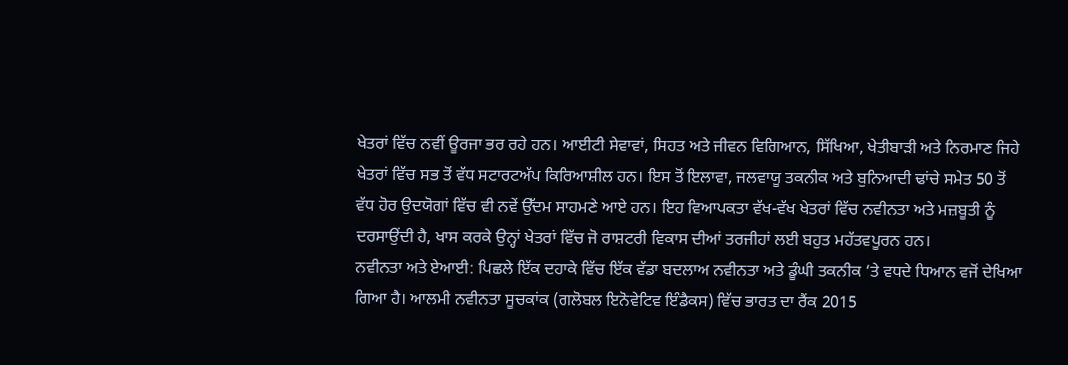ਖੇਤਰਾਂ ਵਿੱਚ ਨਵੀਂ ਊਰਜਾ ਭਰ ਰਹੇ ਹਨ। ਆਈਟੀ ਸੇਵਾਵਾਂ, ਸਿਹਤ ਅਤੇ ਜੀਵਨ ਵਿਗਿਆਨ, ਸਿੱਖਿਆ, ਖੇਤੀਬਾੜੀ ਅਤੇ ਨਿਰਮਾਣ ਜਿਹੇ ਖੇਤਰਾਂ ਵਿੱਚ ਸਭ ਤੋਂ ਵੱਧ ਸਟਾਰਟਅੱਪ ਕਿਰਿਆਸ਼ੀਲ ਹਨ। ਇਸ ਤੋਂ ਇਲਾਵਾ, ਜਲਵਾਯੂ ਤਕਨੀਕ ਅਤੇ ਬੁਨਿਆਦੀ ਢਾਂਚੇ ਸਮੇਤ 50 ਤੋਂ ਵੱਧ ਹੋਰ ਉਦਯੋਗਾਂ ਵਿੱਚ ਵੀ ਨਵੇਂ ਉੱਦਮ ਸਾਹਮਣੇ ਆਏ ਹਨ। ਇਹ ਵਿਆਪਕਤਾ ਵੱਖ-ਵੱਖ ਖੇਤਰਾਂ ਵਿੱਚ ਨਵੀਨਤਾ ਅਤੇ ਮਜ਼ਬੂਤੀ ਨੂੰ ਦਰਸਾਉਂਦੀ ਹੈ, ਖਾਸ ਕਰਕੇ ਉਨ੍ਹਾਂ ਖੇਤਰਾਂ ਵਿੱਚ ਜੋ ਰਾਸ਼ਟਰੀ ਵਿਕਾਸ ਦੀਆਂ ਤਰਜੀਹਾਂ ਲਈ ਬਹੁਤ ਮਹੱਤਵਪੂਰਨ ਹਨ।
ਨਵੀਨਤਾ ਅਤੇ ਏਆਈ: ਪਿਛਲੇ ਇੱਕ ਦਹਾਕੇ ਵਿੱਚ ਇੱਕ ਵੱਡਾ ਬਦਲਾਅ ਨਵੀਨਤਾ ਅਤੇ ਡੂੰਘੀ ਤਕਨੀਕ ‘ਤੇ ਵਧਦੇ ਧਿਆਨ ਵਜੋਂ ਦੇਖਿਆ ਗਿਆ ਹੈ। ਆਲਮੀ ਨਵੀਨਤਾ ਸੂਚਕਾਂਕ (ਗਲੋਬਲ ਇਨੋਵੇਟਿਵ ਇੰਡੈਕਸ) ਵਿੱਚ ਭਾਰਤ ਦਾ ਰੈਂਕ 2015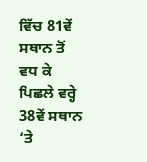ਵਿੱਚ 81ਵੇਂ ਸਥਾਨ ਤੋਂ ਵਧ ਕੇ ਪਿਛਲੇ ਵਰ੍ਹੇ 38ਵੇਂ ਸਥਾਨ ‘ਤੇ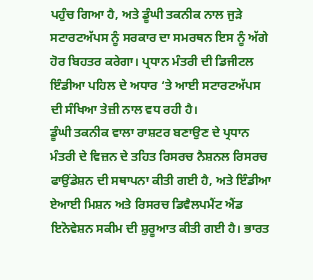ਪਹੁੰਚ ਗਿਆ ਹੈ, ਅਤੇ ਡੂੰਘੀ ਤਕਨੀਕ ਨਾਲ ਜੁੜੇ ਸਟਾਰਟਅੱਪਸ ਨੂੰ ਸਰਕਾਰ ਦਾ ਸਮਰਥਨ ਇਸ ਨੂੰ ਅੱਗੇ ਹੋਰ ਬਿਹਤਰ ਕਰੇਗਾ। ਪ੍ਰਧਾਨ ਮੰਤਰੀ ਦੀ ਡਿਜੀਟਲ ਇੰਡੀਆ ਪਹਿਲ ਦੇ ਅਧਾਰ ‘ਤੇ ਆਈ ਸਟਾਰਟਅੱਪਸ ਦੀ ਸੰਖਿਆ ਤੇਜ਼ੀ ਨਾਲ ਵਧ ਰਹੀ ਹੈ।
ਡੂੰਘੀ ਤਕਨੀਕ ਵਾਲਾ ਰਾਸ਼ਟਰ ਬਣਾਉਣ ਦੇ ਪ੍ਰਧਾਨ ਮੰਤਰੀ ਦੇ ਵਿਜ਼ਨ ਦੇ ਤਹਿਤ ਰਿਸਰਚ ਨੈਸ਼ਨਲ ਰਿਸਰਚ ਫਾਉਂਡੇਸ਼ਨ ਦੀ ਸਥਾਪਨਾ ਕੀਤੀ ਗਈ ਹੈ, ਅਤੇ ਇੰਡੀਆ ਏਆਈ ਮਿਸ਼ਨ ਅਤੇ ਰਿਸਰਚ ਡਿਵੈਲਪਮੈਂਟ ਐਂਡ ਇਨੋਵੇਸ਼ਨ ਸਕੀਮ ਦੀ ਸ਼ੁਰੂਆਤ ਕੀਤੀ ਗਈ ਹੈ। ਭਾਰਤ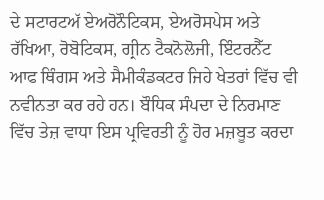ਦੇ ਸਟਾਰਟਅੱ ਏਅਰੋਨੌਟਿਕਸ, ਏਅਰੋਸਪੇਸ ਅਤੇ ਰੱਖਿਆ, ਰੋਬੋਟਿਕਸ, ਗ੍ਰੀਨ ਟੈਕਨੋਲੋਜੀ, ਇੰਟਰਨੈੱਟ ਆਫ ਥਿੰਗਸ ਅਤੇ ਸੈਮੀਕੰਡਕਟਰ ਜਿਹੇ ਖੇਤਰਾਂ ਵਿੱਚ ਵੀ ਨਵੀਨਤਾ ਕਰ ਰਹੇ ਹਨ। ਬੌਧਿਕ ਸੰਪਦਾ ਦੇ ਨਿਰਮਾਣ ਵਿੱਚ ਤੇਜ਼ ਵਾਧਾ ਇਸ ਪ੍ਰਵਿਰਤੀ ਨੂੰ ਹੋਰ ਮਜ਼ਬੂਤ ਕਰਦਾ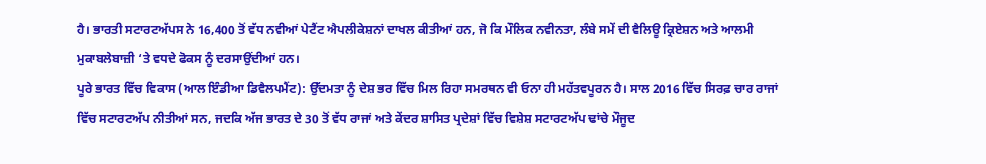ਹੈ। ਭਾਰਤੀ ਸਟਾਰਟਅੱਪਸ ਨੇ 16,400 ਤੋਂ ਵੱਧ ਨਵੀਆਂ ਪੇਟੈਂਟ ਐਪਲੀਕੇਸ਼ਨਾਂ ਦਾਖਲ ਕੀਤੀਆਂ ਹਨ, ਜੋ ਕਿ ਮੌਲਿਕ ਨਵੀਨਤਾ, ਲੰਬੇ ਸਮੇਂ ਦੀ ਵੈਲਿਊ ਕ੍ਰਿਏਸ਼ਨ ਅਤੇ ਆਲਮੀ ਮੁਕਾਬਲੇਬਾਜ਼ੀ ‘ਤੇ ਵਧਦੇ ਫੋਕਸ ਨੂੰ ਦਰਸਾਉਂਦੀਆਂ ਹਨ।
ਪੂਰੇ ਭਾਰਤ ਵਿੱਚ ਵਿਕਾਸ (ਆਲ ਇੰਡੀਆ ਡਿਵੈਲਪਮੈਂਟ): ਉੱਦਮਤਾ ਨੂੰ ਦੇਸ਼ ਭਰ ਵਿੱਚ ਮਿਲ ਰਿਹਾ ਸਮਰਥਨ ਵੀ ਓਨਾ ਹੀ ਮਹੱਤਵਪੂਰਨ ਹੈ। ਸਾਲ 2016 ਵਿੱਚ ਸਿਰਫ਼ ਚਾਰ ਰਾਜਾਂ ਵਿੱਚ ਸਟਾਰਟਅੱਪ ਨੀਤੀਆਂ ਸਨ, ਜਦਕਿ ਅੱਜ ਭਾਰਤ ਦੇ 30 ਤੋਂ ਵੱਧ ਰਾਜਾਂ ਅਤੇ ਕੇਂਦਰ ਸ਼ਾਸਿਤ ਪ੍ਰਦੇਸ਼ਾਂ ਵਿੱਚ ਵਿਸ਼ੇਸ਼ ਸਟਾਰਟਅੱਪ ਢਾਂਚੇ ਮੌਜੂਦ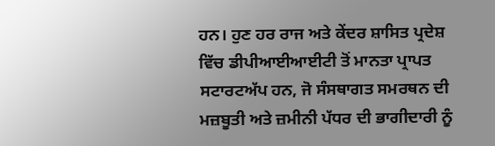ਹਨ। ਹੁਣ ਹਰ ਰਾਜ ਅਤੇ ਕੇਂਦਰ ਸ਼ਾਸਿਤ ਪ੍ਰਦੇਸ਼ ਵਿੱਚ ਡੀਪੀਆਈਆਈਟੀ ਤੋਂ ਮਾਨਤਾ ਪ੍ਰਾਪਤ ਸਟਾਰਟਅੱਪ ਹਨ, ਜੋ ਸੰਸਥਾਗਤ ਸਮਰਥਨ ਦੀ ਮਜ਼ਬੂਤੀ ਅਤੇ ਜ਼ਮੀਨੀ ਪੱਧਰ ਦੀ ਭਾਗੀਦਾਰੀ ਨੂੰ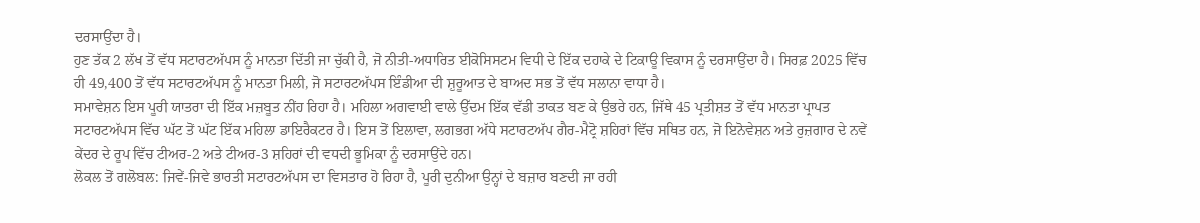ਦਰਸਾਉਂਦਾ ਹੈ।
ਹੁਣ ਤੱਕ 2 ਲੱਖ ਤੋਂ ਵੱਧ ਸਟਾਰਟਅੱਪਸ ਨੂੰ ਮਾਨਤਾ ਦਿੱਤੀ ਜਾ ਚੁੱਕੀ ਹੈ, ਜੋ ਨੀਤੀ-ਅਧਾਰਿਤ ਈਕੋਸਿਸਟਮ ਵਿਧੀ ਦੇ ਇੱਕ ਦਹਾਕੇ ਦੇ ਟਿਕਾਊ ਵਿਕਾਸ ਨੂੰ ਦਰਸਾਉਂਦਾ ਹੈ। ਸਿਰਫ਼ 2025 ਵਿੱਚ ਹੀ 49,400 ਤੋਂ ਵੱਧ ਸਟਾਰਟਅੱਪਸ ਨੂੰ ਮਾਨਤਾ ਮਿਲੀ, ਜੋ ਸਟਾਰਟਅੱਪਸ ਇੰਡੀਆ ਦੀ ਸ਼ੁਰੂਆਤ ਦੇ ਬਾਅਦ ਸਭ ਤੋਂ ਵੱਧ ਸਲਾਨਾ ਵਾਧਾ ਹੈ।
ਸਮਾਵੇਸ਼ਨ ਇਸ ਪੂਰੀ ਯਾਤਰਾ ਦੀ ਇੱਕ ਮਜ਼ਬੂਤ ਨੀਂਹ ਰਿਹਾ ਹੈ। ਮਹਿਲਾ ਅਗਵਾਈ ਵਾਲੇ ਉੱਦਮ ਇੱਕ ਵੱਡੀ ਤਾਕਤ ਬਣ ਕੇ ਉਭਰੇ ਹਨ, ਜਿੱਥੇ 45 ਪ੍ਰਤੀਸ਼ਤ ਤੋਂ ਵੱਧ ਮਾਨਤਾ ਪ੍ਰਾਪਤ ਸਟਾਰਟਅੱਪਸ ਵਿੱਚ ਘੱਟ ਤੋਂ ਘੱਟ ਇੱਕ ਮਹਿਲਾ ਡਾਇਰੈਕਟਰ ਹੈ। ਇਸ ਤੋਂ ਇਲਾਵਾ, ਲਗਭਗ ਅੱਧੇ ਸਟਾਰਟਅੱਪ ਗੈਰ-ਮੈਟ੍ਰੋ ਸ਼ਹਿਰਾਂ ਵਿੱਚ ਸਥਿਤ ਹਨ, ਜੋ ਇਨੋਵੇਸ਼ਨ ਅਤੇ ਰੁਜ਼ਗਾਰ ਦੇ ਨਵੇਂ ਕੇਂਦਰ ਦੇ ਰੂਪ ਵਿੱਚ ਟੀਅਰ-2 ਅਤੇ ਟੀਅਰ-3 ਸ਼ਹਿਰਾਂ ਦੀ ਵਧਦੀ ਭੂਮਿਕਾ ਨੂੰ ਦਰਸਾਉਂਦੇ ਹਨ।
ਲੋਕਲ ਤੋਂ ਗਲੋਬਲ: ਜਿਵੇਂ-ਜਿਵੇ ਭਾਰਤੀ ਸਟਾਰਟਅੱਪਸ ਦਾ ਵਿਸਤਾਰ ਹੋ ਰਿਹਾ ਹੈ, ਪੂਰੀ ਦੁਨੀਆ ਉਨ੍ਹਾਂ ਦੇ ਬਜ਼ਾਰ ਬਣਦੀ ਜਾ ਰਹੀ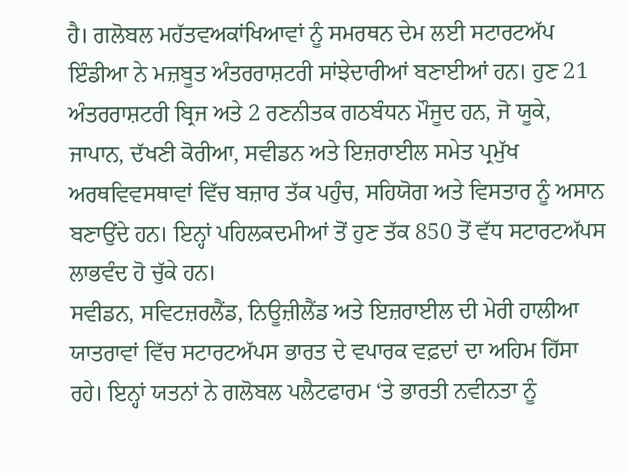ਹੈ। ਗਲੋਬਲ ਮਹੱਤਵਅਕਾਂਖਿਆਵਾਂ ਨੂੰ ਸਮਰਥਨ ਦੇਮ ਲਈ ਸਟਾਰਟਅੱਪ ਇੰਡੀਆ ਨੇ ਮਜ਼ਬੂਤ ਅੰਤਰਰਾਸ਼ਟਰੀ ਸਾਂਝੇਦਾਰੀਆਂ ਬਣਾਈਆਂ ਹਨ। ਹੁਣ 21 ਅੰਤਰਰਾਸ਼ਟਰੀ ਬ੍ਰਿਜ ਅਤੇ 2 ਰਣਨੀਤਕ ਗਠਬੰਧਨ ਮੌਜੂਦ ਹਨ, ਜੋ ਯੂਕੇ, ਜਾਪਾਨ, ਦੱਖਣੀ ਕੋਰੀਆ, ਸਵੀਡਨ ਅਤੇ ਇਜ਼ਰਾਈਲ ਸਮੇਤ ਪ੍ਰਮੁੱਖ ਅਰਥਵਿਵਸਥਾਵਾਂ ਵਿੱਚ ਬਜ਼ਾਰ ਤੱਕ ਪਹੁੰਚ, ਸਹਿਯੋਗ ਅਤੇ ਵਿਸਤਾਰ ਨੂੰ ਅਸਾਨ ਬਣਾਉਂਦੇ ਹਨ। ਇਨ੍ਹਾਂ ਪਹਿਲਕਦਮੀਆਂ ਤੋਂ ਹੁਣ ਤੱਕ 850 ਤੋਂ ਵੱਧ ਸਟਾਰਟਅੱਪਸ ਲਾਭਵੰਦ ਹੋ ਚੁੱਕੇ ਹਨ।
ਸਵੀਡਨ, ਸਵਿਟਜ਼ਰਲੈਂਡ, ਨਿਊਜ਼ੀਲੈਂਡ ਅਤੇ ਇਜ਼ਰਾਈਲ ਦੀ ਮੇਰੀ ਹਾਲੀਆ ਯਾਤਰਾਵਾਂ ਵਿੱਚ ਸਟਾਰਟਅੱਪਸ ਭਾਰਤ ਦੇ ਵਪਾਰਕ ਵਫ਼ਦਾਂ ਦਾ ਅਹਿਮ ਹਿੱਸਾ ਰਹੇ। ਇਨ੍ਹਾਂ ਯਤਨਾਂ ਨੇ ਗਲੋਬਲ ਪਲੈਟਫਾਰਮ ‘ਤੇ ਭਾਰਤੀ ਨਵੀਨਤਾ ਨੂੰ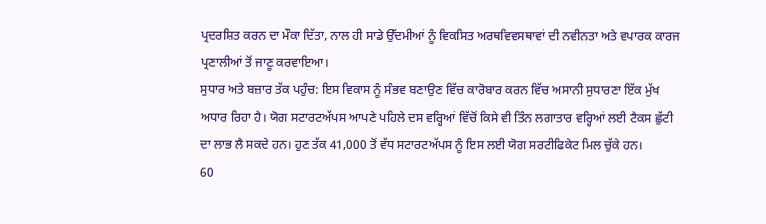ਪ੍ਰਦਰਸ਼ਿਤ ਕਰਨ ਦਾ ਮੌਕਾ ਦਿੱਤਾ, ਨਾਲ ਹੀ ਸਾਡੇ ਉੱਦਮੀਆਂ ਨੂੰ ਵਿਕਸਿਤ ਅਰਥਵਿਵਸਥਾਵਾਂ ਦੀ ਨਵੀਨਤਾ ਅਤੇ ਵਪਾਰਕ ਕਾਰਜ ਪ੍ਰਣਾਲੀਆਂ ਤੋਂ ਜਾਣੂ ਕਰਵਾਇਆ।
ਸੁਧਾਰ ਅਤੇ ਬਜ਼ਾਰ ਤੱਕ ਪਹੁੰਚ: ਇਸ ਵਿਕਾਸ ਨੂੰ ਸੰਭਵ ਬਣਾਉਣ ਵਿੱਚ ਕਾਰੋਬਾਰ ਕਰਨ ਵਿੱਚ ਅਸਾਨੀ ਸੁਧਾਰਣਾ ਇੱਕ ਮੁੱਖ ਅਧਾਰ ਰਿਹਾ ਹੈ। ਯੋਗ ਸਟਾਰਟਅੱਪਸ ਆਪਣੇ ਪਹਿਲੇ ਦਸ ਵਰ੍ਹਿਆਂ ਵਿੱਚੋਂ ਕਿਸੇ ਵੀ ਤਿੰਨ ਲਗਾਤਾਰ ਵਰ੍ਹਿਆਂ ਲਈ ਟੈਕਸ ਛੁੱਟੀ ਦਾ ਲਾਭ ਲੈ ਸਕਦੇ ਹਨ। ਹੁਣ ਤੱਕ 41,000 ਤੋਂ ਵੱਧ ਸਟਾਰਟਅੱਪਸ ਨੂੰ ਇਸ ਲਈ ਯੋਗ ਸਰਟੀਫਿਕੇਟ ਮਿਲ ਚੁੱਕੇ ਹਨ।
60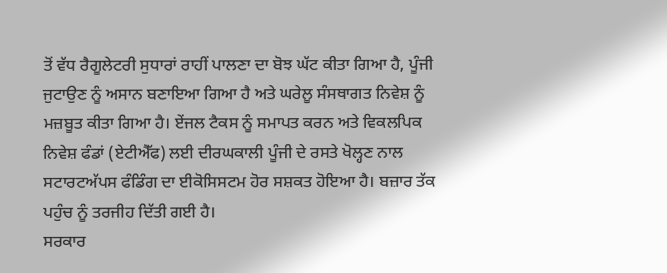ਤੋਂ ਵੱਧ ਰੈਗੂਲੇਟਰੀ ਸੁਧਾਰਾਂ ਰਾਹੀਂ ਪਾਲਣਾ ਦਾ ਬੋਝ ਘੱਟ ਕੀਤਾ ਗਿਆ ਹੈ, ਪੂੰਜੀ ਜੁਟਾਉਣ ਨੂੰ ਅਸਾਨ ਬਣਾਇਆ ਗਿਆ ਹੈ ਅਤੇ ਘਰੇਲੂ ਸੰਸਥਾਗਤ ਨਿਵੇਸ਼ ਨੂੰ ਮਜ਼ਬੂਤ ਕੀਤਾ ਗਿਆ ਹੈ। ਏਂਜਲ ਟੈਕਸ ਨੂੰ ਸਮਾਪਤ ਕਰਨ ਅਤੇ ਵਿਕਲਪਿਕ ਨਿਵੇਸ਼ ਫੰਡਾਂ (ਏਟੀਐੱਫ) ਲਈ ਦੀਰਘਕਾਲੀ ਪੂੰਜੀ ਦੇ ਰਸਤੇ ਖੋਲ੍ਹਣ ਨਾਲ ਸਟਾਰਟਅੱਪਸ ਫੰਡਿੰਗ ਦਾ ਈਕੋਸਿਸਟਮ ਹੋਰ ਸਸ਼ਕਤ ਹੋਇਆ ਹੈ। ਬਜ਼ਾਰ ਤੱਕ ਪਹੁੰਚ ਨੂੰ ਤਰਜੀਹ ਦਿੱਤੀ ਗਈ ਹੈ।
ਸਰਕਾਰ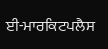ਈ-ਮਾਰਕਿਟਪਲੈਸ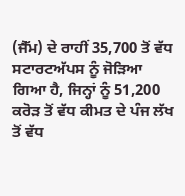(ਜੈੱਮ) ਦੇ ਰਾਹੀਂ 35,700 ਤੋਂ ਵੱਧ ਸਟਾਰਟਅੱਪਸ ਨੂੰ ਜੋੜਿਆ ਗਿਆ ਹੈ, ਜਿਨ੍ਹਾਂ ਨੂੰ 51,200 ਕਰੋੜ ਤੋਂ ਵੱਧ ਕੀਮਤ ਦੇ ਪੰਜ ਲੱਖ ਤੋਂ ਵੱਧ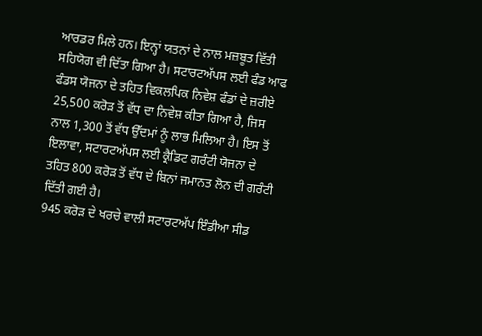ਆਰਡਰ ਮਿਲੇ ਹਨ। ਇਨ੍ਹਾਂ ਯਤਨਾਂ ਦੇ ਨਾਲ ਮਜ਼ਬੂਤ ਵਿੱਤੀ ਸਹਿਯੋਗ ਵੀ ਦਿੱਤਾ ਗਿਆ ਹੈ। ਸਟਾਰਟਅੱਪਸ ਲਈ ਫੰਡ ਆਫ ਫੰਡਸ ਯੋਜਨਾ ਦੇ ਤਹਿਤ ਵਿਕਲਪਿਕ ਨਿਵੇਸ਼ ਫੰਡਾਂ ਦੇ ਜ਼ਰੀਏ 25,500 ਕਰੋੜ ਤੋਂ ਵੱਧ ਦਾ ਨਿਵੇਸ਼ ਕੀਤਾ ਗਿਆ ਹੈ, ਜਿਸ ਨਾਲ 1,300 ਤੋਂ ਵੱਧ ਉੱਦਮਾਂ ਨੂੰ ਲਾਭ ਮਿਲਿਆ ਹੈ। ਇਸ ਤੋਂ ਇਲਾਵਾ, ਸਟਾਰਟਅੱਪਸ ਲਈ ਕ੍ਰੈਡਿਟ ਗਰੰਟੀ ਯੋਜਨਾ ਦੇ ਤਹਿਤ 800 ਕਰੋੜ ਤੋਂ ਵੱਧ ਦੇ ਬਿਨਾਂ ਜਮਾਨਤ ਲੋਨ ਦੀ ਗਰੰਟੀ ਦਿੱਤੀ ਗਈ ਹੈ।
945 ਕਰੋੜ ਦੇ ਖਰਚੇ ਵਾਲੀ ਸਟਾਰਟਅੱਪ ਇੰਡੀਆ ਸੀਡ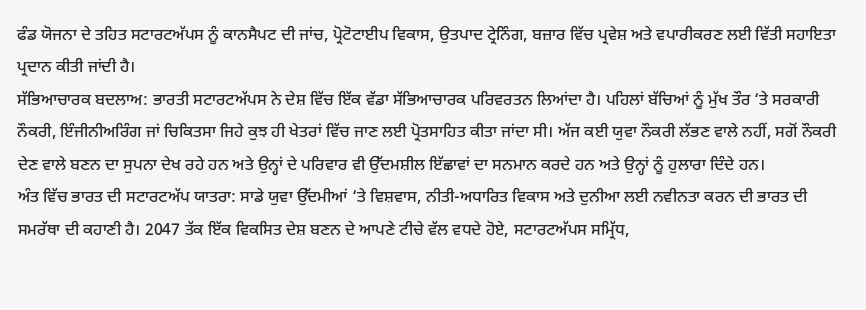ਫੰਡ ਯੋਜਨਾ ਦੇ ਤਹਿਤ ਸਟਾਰਟਅੱਪਸ ਨੂੰ ਕਾਨਸੈਪਟ ਦੀ ਜਾਂਚ, ਪ੍ਰੋਟੋਟਾਈਪ ਵਿਕਾਸ, ਉਤਪਾਦ ਟ੍ਰੇਨਿੰਗ, ਬਜ਼ਾਰ ਵਿੱਚ ਪ੍ਰਵੇਸ਼ ਅਤੇ ਵਪਾਰੀਕਰਣ ਲਈ ਵਿੱਤੀ ਸਹਾਇਤਾ ਪ੍ਰਦਾਨ ਕੀਤੀ ਜਾਂਦੀ ਹੈ।
ਸੱਭਿਆਚਾਰਕ ਬਦਲਾਅ: ਭਾਰਤੀ ਸਟਾਰਟਅੱਪਸ ਨੇ ਦੇਸ਼ ਵਿੱਚ ਇੱਕ ਵੱਡਾ ਸੱਭਿਆਚਾਰਕ ਪਰਿਵਰਤਨ ਲਿਆਂਦਾ ਹੈ। ਪਹਿਲਾਂ ਬੱਚਿਆਂ ਨੂੰ ਮੁੱਖ ਤੌਰ ‘ਤੇ ਸਰਕਾਰੀ ਨੌਕਰੀ, ਇੰਜੀਨੀਅਰਿੰਗ ਜਾਂ ਚਿਕਿਤਸਾ ਜਿਹੇ ਕੁਝ ਹੀ ਖੇਤਰਾਂ ਵਿੱਚ ਜਾਣ ਲਈ ਪ੍ਰੋਤਸਾਹਿਤ ਕੀਤਾ ਜਾਂਦਾ ਸੀ। ਅੱਜ ਕਈ ਯੁਵਾ ਨੌਕਰੀ ਲੱਭਣ ਵਾਲੇ ਨਹੀਂ, ਸਗੋਂ ਨੌਕਰੀ ਦੇਣ ਵਾਲੇ ਬਣਨ ਦਾ ਸੁਪਨਾ ਦੇਖ ਰਹੇ ਹਨ ਅਤੇ ਉਨ੍ਹਾਂ ਦੇ ਪਰਿਵਾਰ ਵੀ ਉੱਦਮਸ਼ੀਲ ਇੱਛਾਵਾਂ ਦਾ ਸਨਮਾਨ ਕਰਦੇ ਹਨ ਅਤੇ ਉਨ੍ਹਾਂ ਨੂੰ ਹੁਲਾਰਾ ਦਿੰਦੇ ਹਨ।
ਅੰਤ ਵਿੱਚ ਭਾਰਤ ਦੀ ਸਟਾਰਟਅੱਪ ਯਾਤਰਾ: ਸਾਡੇ ਯੁਵਾ ਉੱਦਮੀਆਂ ‘ਤੇ ਵਿਸ਼ਵਾਸ, ਨੀਤੀ-ਅਧਾਰਿਤ ਵਿਕਾਸ ਅਤੇ ਦੁਨੀਆ ਲਈ ਨਵੀਨਤਾ ਕਰਨ ਦੀ ਭਾਰਤ ਦੀ ਸਮਰੱਥਾ ਦੀ ਕਹਾਣੀ ਹੈ। 2047 ਤੱਕ ਇੱਕ ਵਿਕਸਿਤ ਦੇਸ਼ ਬਣਨ ਦੇ ਆਪਣੇ ਟੀਚੇ ਵੱਲ ਵਧਦੇ ਹੋਏ, ਸਟਾਰਟਅੱਪਸ ਸਮ੍ਰਿੱਧ,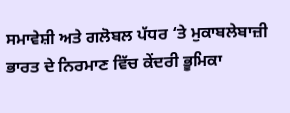ਸਮਾਵੇਸ਼ੀ ਅਤੇ ਗਲੋਬਲ ਪੱਧਰ ‘ਤੇ ਮੁਕਾਬਲੇਬਾਜ਼ੀ ਭਾਰਤ ਦੇ ਨਿਰਮਾਣ ਵਿੱਚ ਕੇਂਦਰੀ ਭੂਮਿਕਾ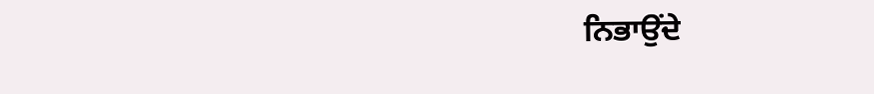ਨਿਭਾਉਂਦੇ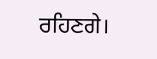ਰਹਿਣਗੇ।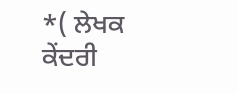*( ਲੇਖਕ ਕੇਂਦਰੀ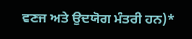ਵਣਜ ਅਤੇ ਉਦਯੋਗ ਮੰਤਰੀ ਹਨ)*